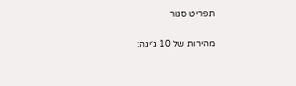תפריט סגור

מהירות של 10 ג׳יגה: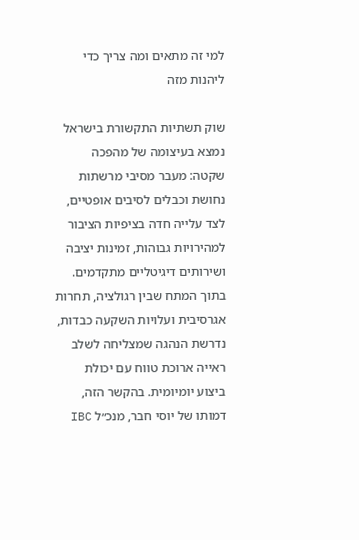למי זה מתאים ומה צריך כדי ליהנות מזה

שוק תשתיות התקשורת בישראל נמצא בעיצומה של מהפכה שקטה: מעבר מסיבי מרשתות נחושת וכבלים לסיבים אופטיים, לצד עלייה חדה בציפיות הציבור למהירויות גבוהות, זמינות יציבה ושירותים דיגיטליים מתקדמים. בתוך המתח שבין רגולציה, תחרות אגרסיבית ועלויות השקעה כבדות, נדרשת הנהגה שמצליחה לשלב ראייה ארוכת טווח עם יכולת ביצוע יומיומית. בהקשר הזה, דמותו של יוסי חבר, מנכ״ל IBC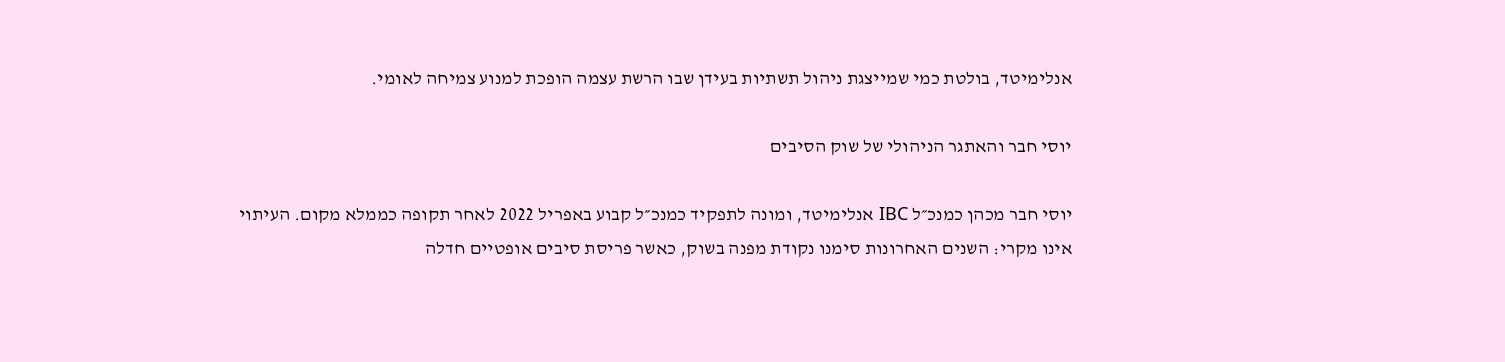אנלימיטד, בולטת כמי שמייצגת ניהול תשתיות בעידן שבו הרשת עצמה הופכת למנוע צמיחה לאומי.

יוסי חבר והאתגר הניהולי של שוק הסיבים

יוסי חבר מכהן כמנכ״ל IBC אנלימיטד, ומונה לתפקיד כמנכ״ל קבוע באפריל 2022 לאחר תקופה כממלא מקום. העיתוי אינו מקרי: השנים האחרונות סימנו נקודת מפנה בשוק, כאשר פריסת סיבים אופטיים חדלה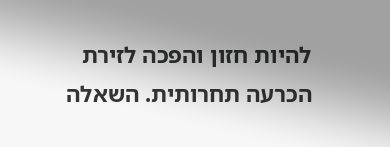להיות חזון והפכה לזירת הכרעה תחרותית. השאלה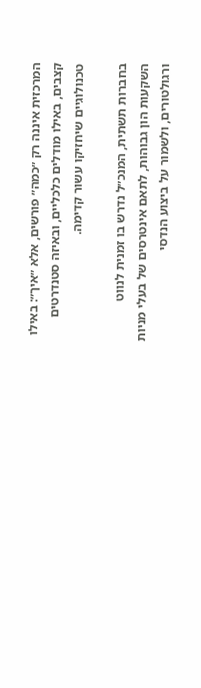המרכזית איננה רק ״כמה״ פורשים, אלא ״איך״: באילו קצבים, באילו מודלים כלכליים, ובאיזה סטנדרטים טכנולוגיים שיחזיקו עשור קדימה.

בחברות תשתית, המנכ״ל נדרש בו זמנית לנווט השקעות הון גבוהות, לתאם אינטרסים של בעלי מניות ורגולטורים, ולשמור על ביצוע הנדסי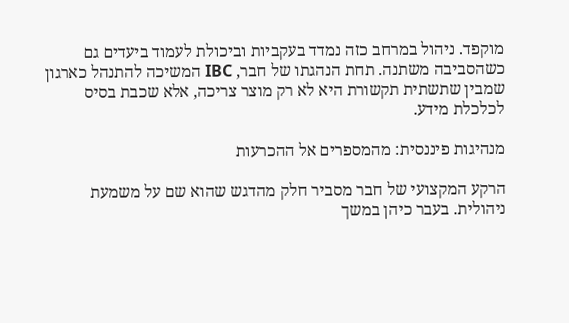מוקפד. ניהול במרחב כזה נמדד בעקביות וביכולת לעמוד ביעדים גם כשהסביבה משתנה. תחת הנהגתו של חבר, IBC המשיכה להתנהל כארגון שמבין שתשתית תקשורת היא לא רק מוצר צריכה, אלא שכבת בסיס לכלכלת מידע.

מנהיגות פיננסית: מהמספרים אל ההכרעות

הרקע המקצועי של חבר מסביר חלק מהדגש שהוא שם על משמעת ניהולית. בעבר כיהן במשך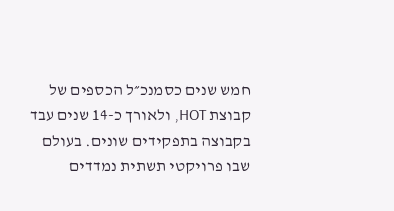חמש שנים כסמנכ״ל הכספים של קבוצת HOT, ולאורך כ-14 שנים עבד בקבוצה בתפקידים שונים. בעולם שבו פרויקטי תשתית נמדדים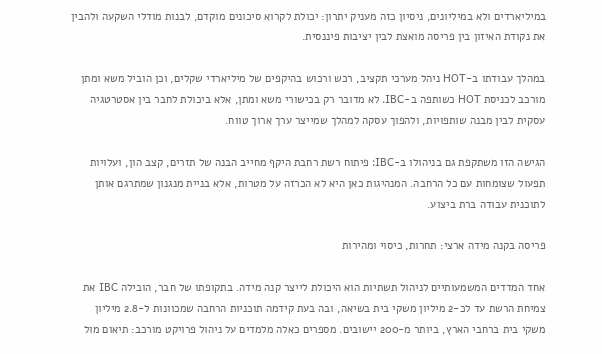במיליארדים ולא במיליונים, ניסיון כזה מעניק יתרון: יכולת לקרוא סיכונים מוקדם, לבנות מודלי השקעה ולהבין את נקודת האיזון בין פריסה מואצת לבין יציבות פיננסית.

במהלך עבודתו ב-HOT ניהל מערכי תקציב, רכש ורכוש בהיקפים של מיליארדי שקלים, וכן הוביל משא ומתן מורכב לכניסת HOT כשותפה ב-IBC. לא מדובר רק בכישורי משא ומתן, אלא ביכולת לחבר בין אסטרטגיה עסקית לבין מבנה שותפויות, ולהפוך עסקה למהלך שמייצר ערך ארוך טווח.

הגישה הזו משתקפת גם בניהולו ב-IBC: פיתוח רשת רחבת היקף מחייב הבנה של תזרים, קצב הון, ועלויות תפעול שצומחות עם כל הרחבה. המנהיגות כאן היא לא הכרזה על מטרות, אלא בניית מנגנון שמתרגם אותן לתוכנית עבודה ברת ביצוע.

פריסה בקנה מידה ארצי: תחרות, כיסוי ומהירות

אחד המדדים המשמעותיים לניהול תשתיות הוא היכולת לייצר קנה מידה. בתקופתו של חבר, הובילה IBC את צמיחת הרשת עד לכ-2 מיליון משקי בית בשיאה, ובה בעת קידמה תוכניות הרחבה שמכוונות ל-2.8 מיליון משקי בית ברחבי הארץ, ביותר מ-200 יישובים. מספרים כאלה מלמדים על ניהול פרויקט מורכב: תיאום מול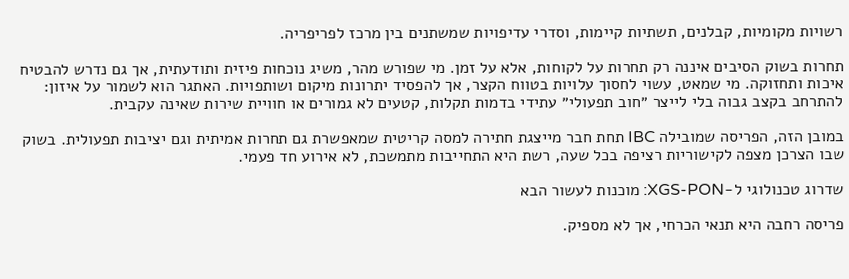רשויות מקומיות, קבלנים, תשתיות קיימות, וסדרי עדיפויות שמשתנים בין מרכז לפריפריה.

תחרות בשוק הסיבים איננה רק תחרות על לקוחות, אלא על זמן. מי שפורש מהר, משיג נוכחות פיזית ותודעתית, אך גם נדרש להבטיח איכות ותחזוקה. מי שמאט, עשוי לחסוך עלויות בטווח הקצר, אך להפסיד יתרונות מיקום ושותפויות. האתגר הוא לשמור על איזון: להתרחב בקצב גבוה בלי לייצר ״חוב תפעולי״ עתידי בדמות תקלות, קטעים לא גמורים או חוויית שירות שאינה עקבית.

במובן הזה, הפריסה שמובילה IBC תחת חבר מייצגת חתירה למסה קריטית שמאפשרת גם תחרות אמיתית וגם יציבות תפעולית. בשוק שבו הצרכן מצפה לקישוריות רציפה בכל שעה, רשת היא התחייבות מתמשכת, לא אירוע חד פעמי.

שדרוג טכנולוגי ל-XGS-PON: מוכנות לעשור הבא

פריסה רחבה היא תנאי הכרחי, אך לא מספיק.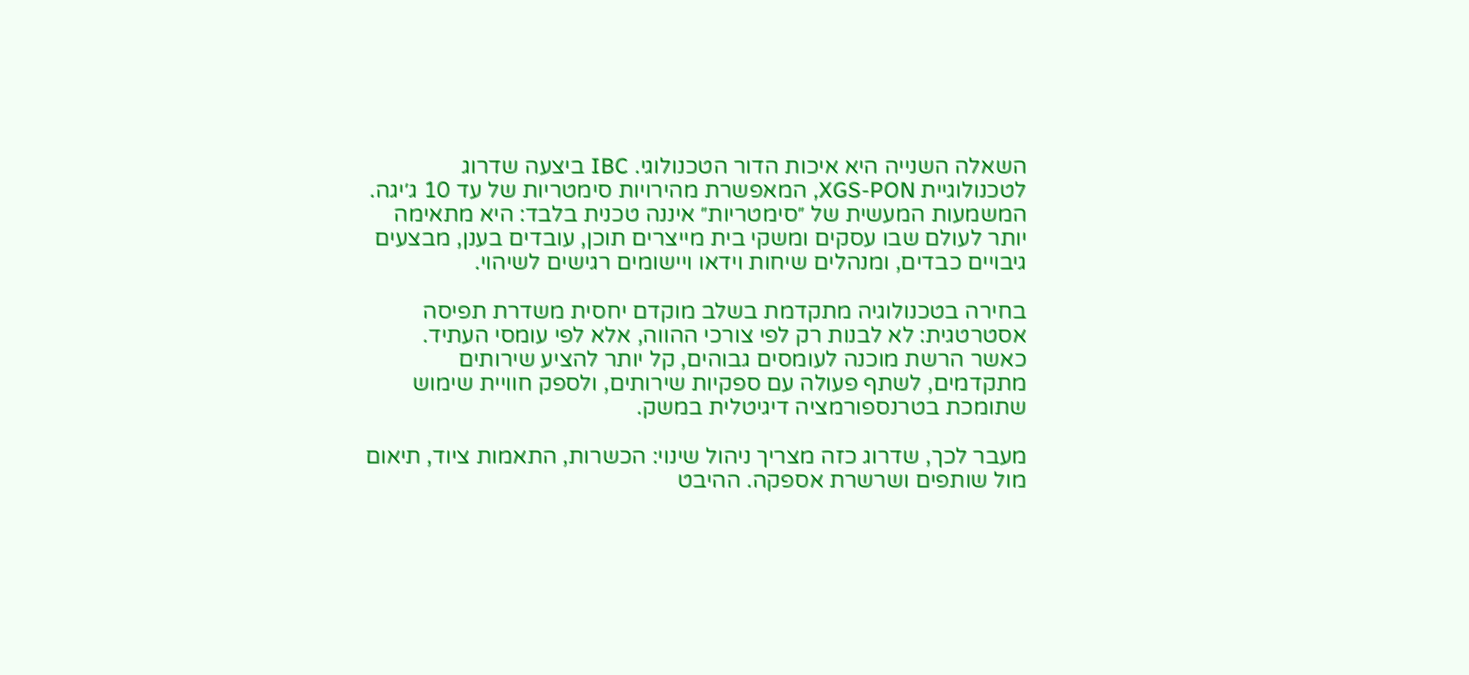השאלה השנייה היא איכות הדור הטכנולוגי. IBC ביצעה שדרוג לטכנולוגיית XGS-PON, המאפשרת מהירויות סימטריות של עד 10 ג׳יגה. המשמעות המעשית של ״סימטריות״ איננה טכנית בלבד: היא מתאימה יותר לעולם שבו עסקים ומשקי בית מייצרים תוכן, עובדים בענן, מבצעים גיבויים כבדים, ומנהלים שיחות וידאו ויישומים רגישים לשיהוי.

בחירה בטכנולוגיה מתקדמת בשלב מוקדם יחסית משדרת תפיסה אסטרטגית: לא לבנות רק לפי צורכי ההווה, אלא לפי עומסי העתיד. כאשר הרשת מוכנה לעומסים גבוהים, קל יותר להציע שירותים מתקדמים, לשתף פעולה עם ספקיות שירותים, ולספק חוויית שימוש שתומכת בטרנספורמציה דיגיטלית במשק.

מעבר לכך, שדרוג כזה מצריך ניהול שינוי: הכשרות, התאמות ציוד, תיאום מול שותפים ושרשרת אספקה. ההיבט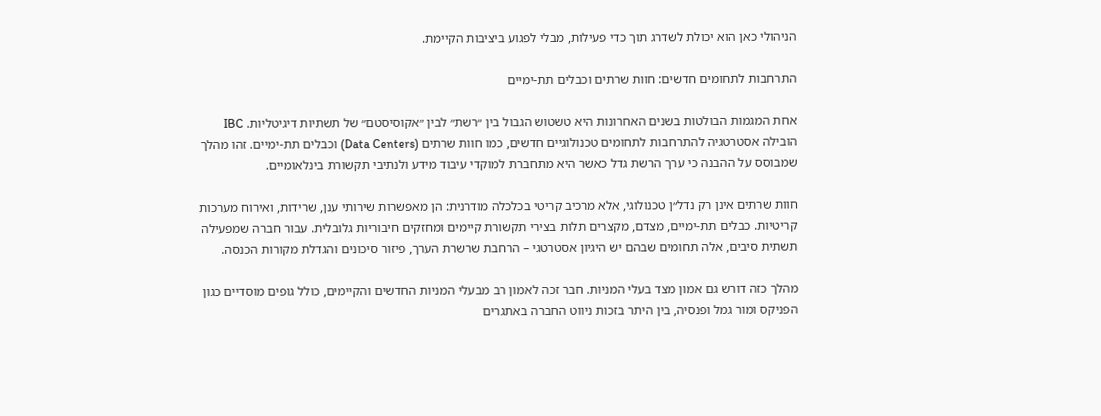הניהולי כאן הוא יכולת לשדרג תוך כדי פעילות, מבלי לפגוע ביציבות הקיימת.

התרחבות לתחומים חדשים: חוות שרתים וכבלים תת-ימיים

אחת המגמות הבולטות בשנים האחרונות היא טשטוש הגבול בין ״רשת״ לבין ״אקוסיסטם״ של תשתיות דיגיטליות. IBC הובילה אסטרטגיה להתרחבות לתחומים טכנולוגיים חדשים, כמו חוות שרתים (Data Centers) וכבלים תת-ימיים. זהו מהלך שמבוסס על ההבנה כי ערך הרשת גדל כאשר היא מתחברת למוקדי עיבוד מידע ולנתיבי תקשורת בינלאומיים.

חוות שרתים אינן רק נדל״ן טכנולוגי, אלא מרכיב קריטי בכלכלה מודרנית: הן מאפשרות שירותי ענן, שרידות, ואירוח מערכות קריטיות. כבלים תת-ימיים, מצדם, מקצרים תלות בצירי תקשורת קיימים ומחזקים חיבוריות גלובלית. עבור חברה שמפעילה תשתית סיבים, אלה תחומים שבהם יש היגיון אסטרטגי – הרחבת שרשרת הערך, פיזור סיכונים והגדלת מקורות הכנסה.

מהלך כזה דורש גם אמון מצד בעלי המניות. חבר זכה לאמון רב מבעלי המניות החדשים והקיימים, כולל גופים מוסדיים כגון הפניקס ומור גמל ופנסיה, בין היתר בזכות ניווט החברה באתגרים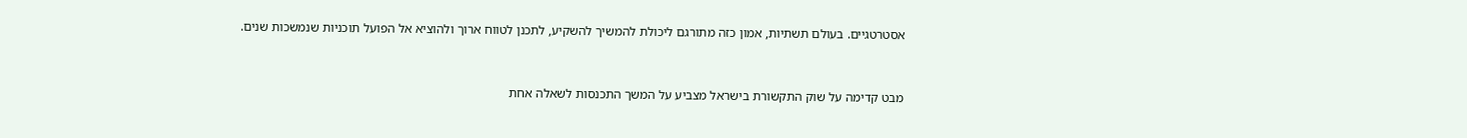אסטרטגיים. בעולם תשתיות, אמון כזה מתורגם ליכולת להמשיך להשקיע, לתכנן לטווח ארוך ולהוציא אל הפועל תוכניות שנמשכות שנים.


מבט קדימה על שוק התקשורת בישראל מצביע על המשך התכנסות לשאלה אחת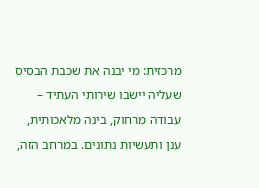מרכזית: מי יבנה את שכבת הבסיס שעליה יישבו שירותי העתיד – עבודה מרחוק, בינה מלאכותית, ענן ותעשיות נתונים. במרחב הזה,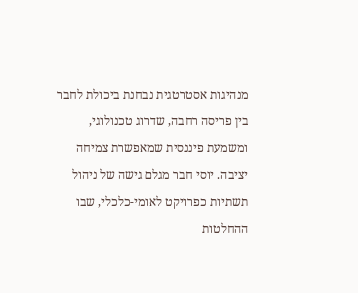מנהיגות אסטרטגית נבחנת ביכולת לחבר בין פריסה רחבה, שדרוג טכנולוגי, ומשמעת פיננסית שמאפשרת צמיחה יציבה. יוסי חבר מגלם גישה של ניהול תשתיות כפרויקט לאומי-כלכלי, שבו ההחלטות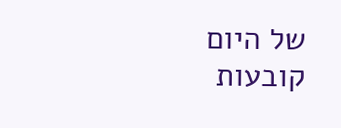של היום קובעות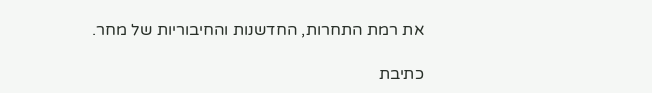את רמת התחרות, החדשנות והחיבוריות של מחר.

כתיבת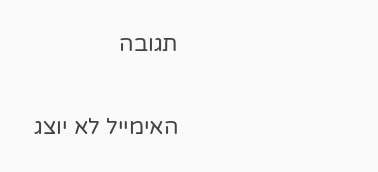תגובה

האימייל לא יוצג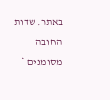באתר. שדות החובה מסומנים *